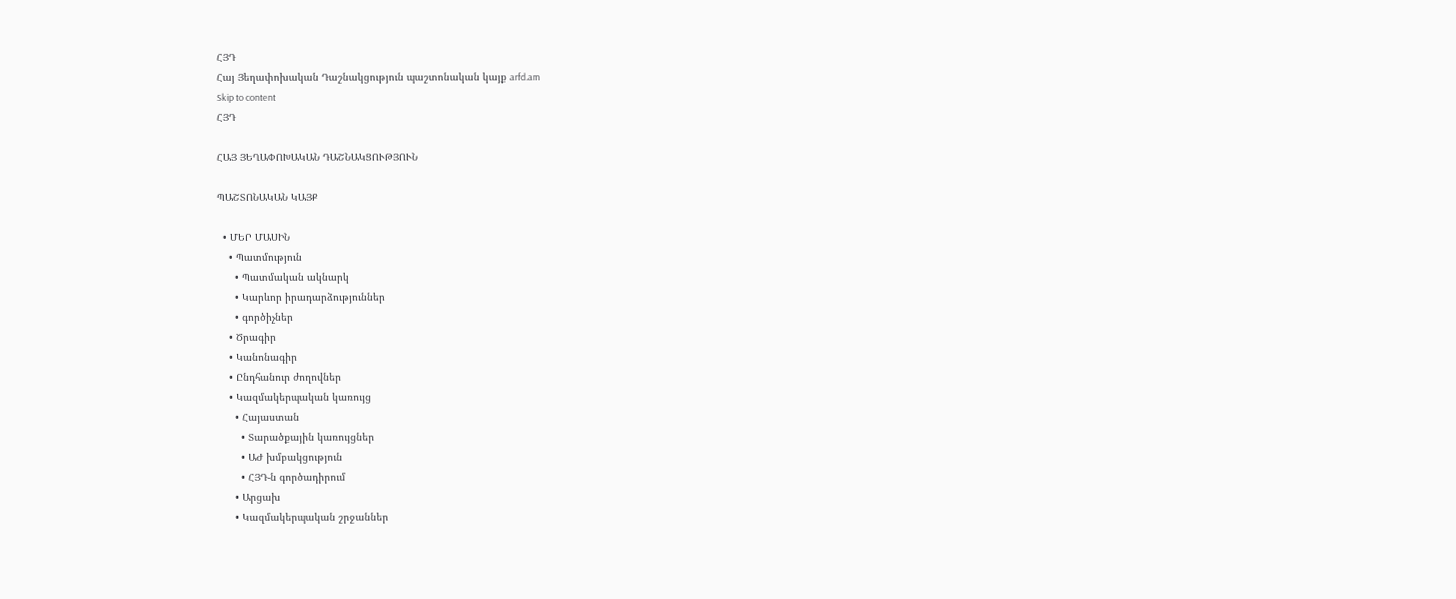ՀՅԴ
Հայ Յեղափոխական Դաշնակցություն պաշտոնական կայք arfd.am
Skip to content
ՀՅԴ

ՀԱՅ ՅԵՂԱՓՈԽԱԿԱՆ ԴԱՇՆԱԿՑՈՒԹՅՈՒՆ

ՊԱՇՏՈՆԱԿԱՆ ԿԱՅՔ

  • ՄԵՐ ՄԱՍԻՆ
    • Պատմություն
      • Պատմական ակնարկ
      • Կարևոր իրադարձություններ
      • գործիչներ
    • Ծրագիր
    • Կանոնագիր
    • Ընդհանուր ժողովներ
    • Կազմակերպական կառույց
      • Հայաստան
        • Տարածքային կառույցներ
        • ԱԺ խմբակցություն
        • ՀՅԴ-ն գործադիրում
      • Արցախ
      • Կազմակերպական շրջաններ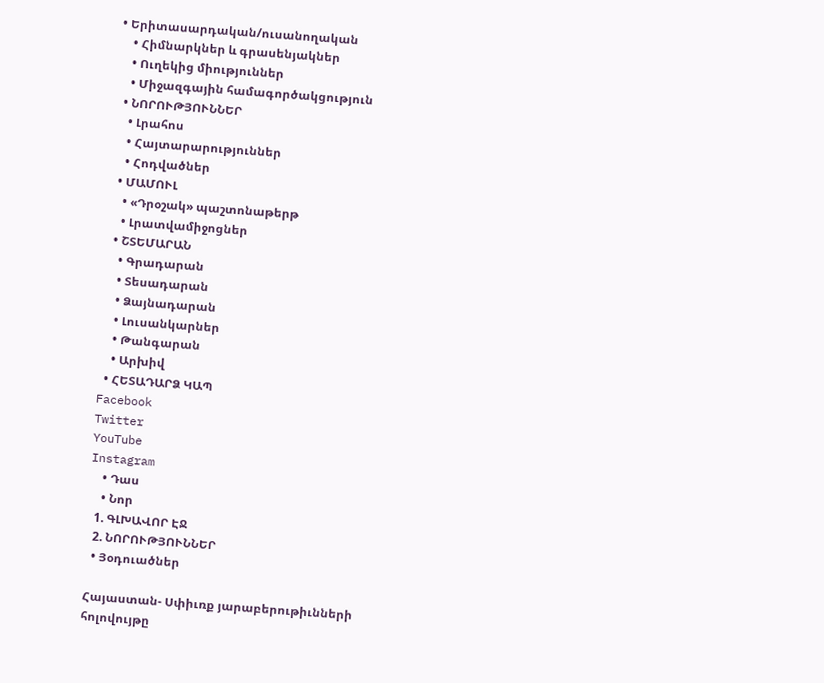• Երիտասարդական/ուսանողական
    • Հիմնարկներ և գրասենյակներ
    • Ուղեկից միություններ
    • Միջազգային համագործակցություն
  • ՆՈՐՈՒԹՅՈՒՆՆԵՐ
    • Լրահոս
    • Հայտարարություններ
    • Հոդվածներ
  • ՄԱՄՈՒԼ
    • «Դրօշակ» պաշտոնաթերթ
    • Լրատվամիջոցներ
  • ՇՏԵՄԱՐԱՆ
    • Գրադարան
    • Տեսադարան
    • Ձայնադարան
    • Լուսանկարներ
    • Թանգարան
    • Արխիվ
  • ՀԵՏԱԴԱՐՁ ԿԱՊ
Facebook
Twitter
YouTube
Instagram
    • Դաս
    • Նոր
  1. ԳԼԽԱՎՈՐ ԷՋ
  2. ՆՈՐՈՒԹՅՈՒՆՆԵՐ
  • Յօդուածներ

Հայաստան- Սփիւռք յարաբերութիւնների հոլովույթը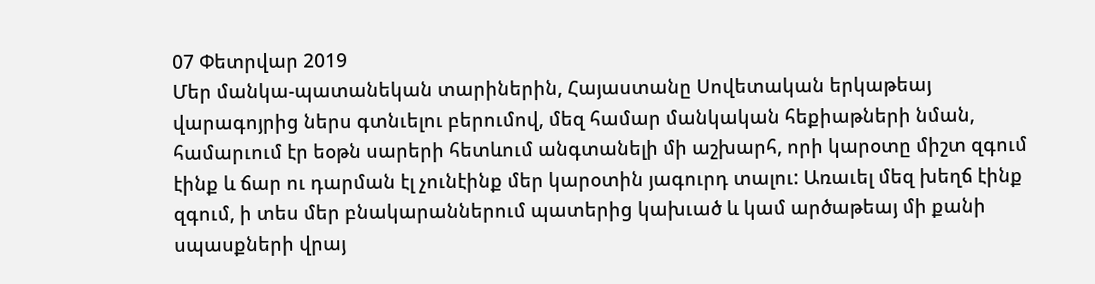07 Փետրվար 2019
Մեր մանկա-պատանեկան տարիներին, Հայաստանը Սովետական երկաթեայ վարագոյրից ներս գտնւելու բերումով, մեզ համար մանկական հեքիաթների նման, համարւում էր եօթն սարերի հետևում անգտանելի մի աշխարհ, որի կարօտը միշտ զգում էինք և ճար ու դարման էլ չունէինք մեր կարօտին յագուրդ տալու: Առաւել մեզ խեղճ էինք զգում, ի տես մեր բնակարաններում պատերից կախւած և կամ արծաթեայ մի քանի սպասքների վրայ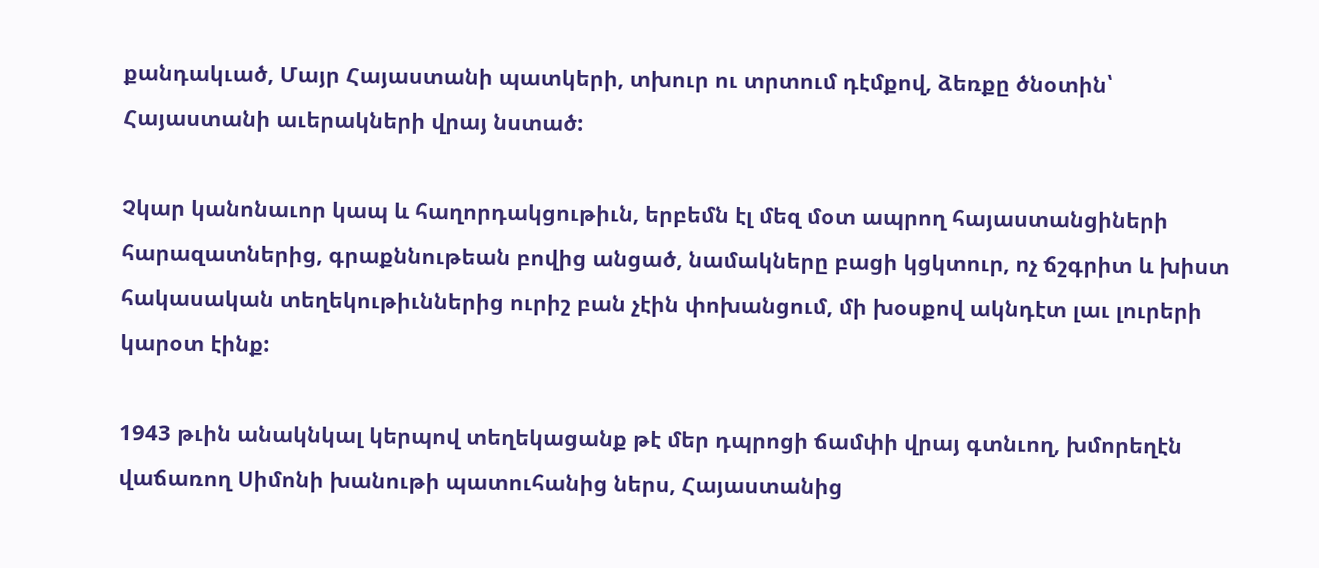քանդակւած, Մայր Հայաստանի պատկերի, տխուր ու տրտում դէմքով, ձեռքը ծնօտին՝ Հայաստանի աւերակների վրայ նստած:

Չկար կանոնաւոր կապ և հաղորդակցութիւն, երբեմն էլ մեզ մօտ ապրող հայաստանցիների հարազատներից, գրաքննութեան բովից անցած, նամակները բացի կցկտուր, ոչ ճշգրիտ և խիստ հակասական տեղեկութիւններից ուրիշ բան չէին փոխանցում, մի խօսքով ակնդէտ լաւ լուրերի կարօտ էինք:

1943 թւին անակնկալ կերպով տեղեկացանք թէ մեր դպրոցի ճամփի վրայ գտնւող, խմորեղէն վաճառող Սիմոնի խանութի պատուհանից ներս, Հայաստանից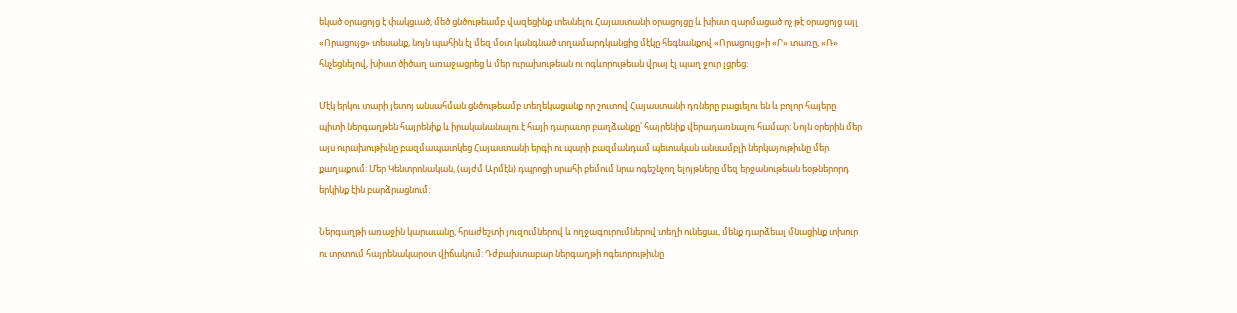եկած օրացոյց է փակցւած, մեծ ցնծութեամբ վազեցինք տեսնելու Հայաստանի օրացոյցը և խիստ զարմացած ոչ թէ օրացոյց այլ «Որացույց» տեսանք, նոյն պահին էլ մեզ մօտ կանգնած տղամարդկանցից մէկը հեգնանքով «Որացույց»ի «Ր» տառը, «Ռ» հնչեցնելով, խիստ ծիծաղ առաջացրեց և մեր ուրախութեան ու ոգևորութեան վրայ էլ պաղ ջուր լցրեց:

Մէկ երկու տարի յետոյ անսահման ցնծութեամբ տեղեկացանք որ շուտով Հայաստանի դռները բացւելու են և բոլոր հայերը պիտի ներգաղթեն հայրենիք և իրականանալու է հայի դարաւոր բաղձանքը՝ հայրենիք վերադառնալու համար: Նոյն օրերին մեր այս ուրախութիւնը բազմապատկեց Հայաստանի երգի ու պարի բազմանդամ պետական անսամբլի ներկայութիւնը մեր քաղաքում: Մեր Կենտրոնական, (այժմ Արմէն) դպրոցի սրահի բեմում նրա ոգեշնչող ելոյթները մեզ երջանութեան եօթներորդ երկինք էին բարձրացնում:

Ներգաղթի առաջին կարաւանը, հրաժեշտի յուզումներով և ողջագուրումներով տեղի ունեցաւ, մենք դարձեալ մնացինք տխուր ու տրտում հայրենակարօտ վիճակում: Դժբախտաբար ներգաղթի ոգեւորութիւնը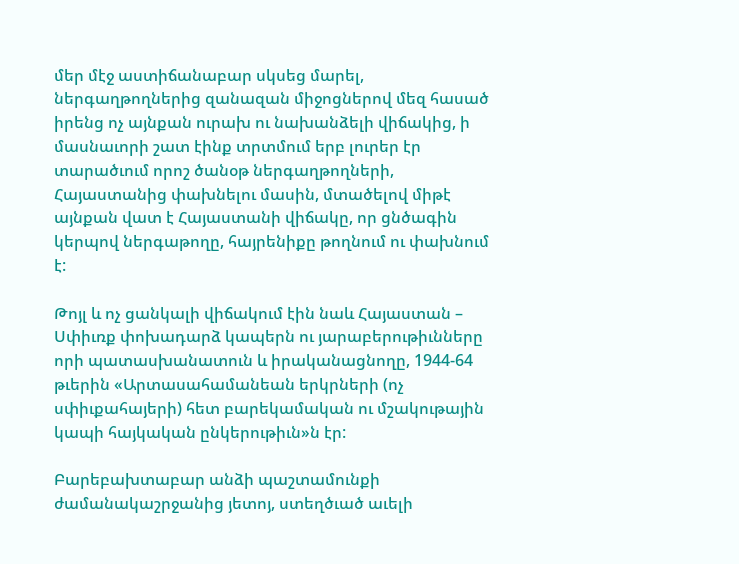մեր մէջ աստիճանաբար սկսեց մարել, ներգաղթողներից զանազան միջոցներով մեզ հասած իրենց ոչ այնքան ուրախ ու նախանձելի վիճակից, ի մասնաւորի շատ էինք տրտմում երբ լուրեր էր տարածւում որոշ ծանօթ ներգաղթողների, Հայաստանից փախնելու մասին, մտածելով միթէ այնքան վատ է Հայաստանի վիճակը, որ ցնծագին կերպով ներգաթողը, հայրենիքը թողնում ու փախնում է:

Թոյլ և ոչ ցանկալի վիճակում էին նաև Հայաստան – Սփիւռք փոխադարձ կապերն ու յարաբերութիւնները որի պատասխանատուն և իրականացնողը, 1944-64 թւերին «Արտասահամանեան երկրների (ոչ սփիւքահայերի) հետ բարեկամական ու մշակութային կապի հայկական ընկերութիւն»ն էր:

Բարեբախտաբար անձի պաշտամունքի ժամանակաշրջանից յետոյ, ստեղծւած աւելի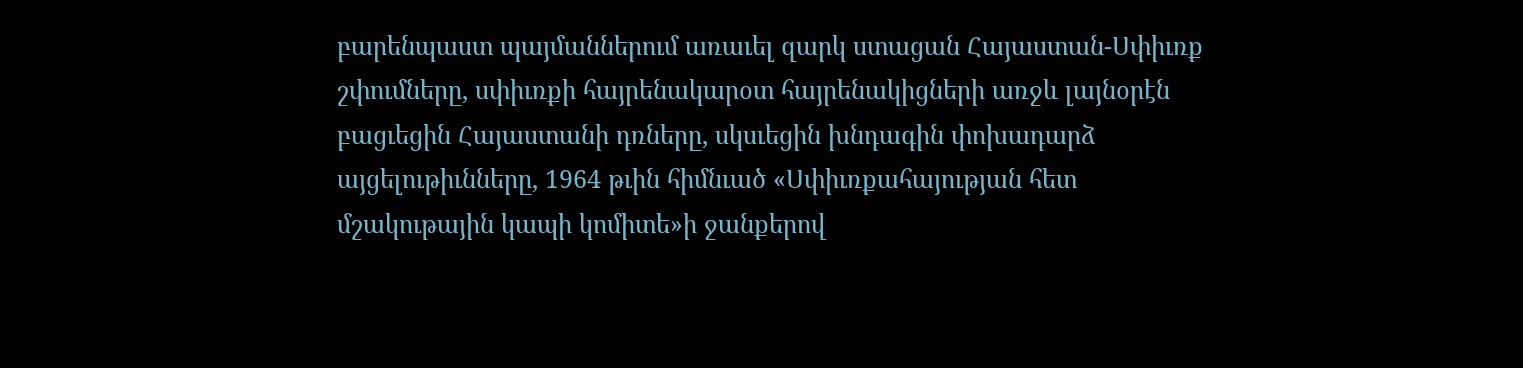բարենպաստ պայմաններում առաւել զարկ ստացան Հայաստան-Սփիւռք շփումները, սփիւռքի հայրենակարօտ հայրենակիցների առջև լայնօրէն բացւեցին Հայաստանի դռները, սկսւեցին խնդագին փոխադարձ այցելութիւնները, 1964 թւին հիմնւած «Սփիւռքահայության հետ մշակութային կապի կոմիտե»ի ջանքերով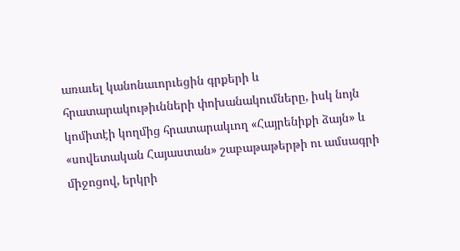առաւել կանոնաւորւեցին գրքերի և հրատարակութիւնների փոխանակումները, իսկ նոյն կոմիտէի կողմից հրատարակւող «Հայրենիքի ձայն» և «սովետական Հայաստան» շաբաթաթերթի ու ամսագրի միջոցով, երկրի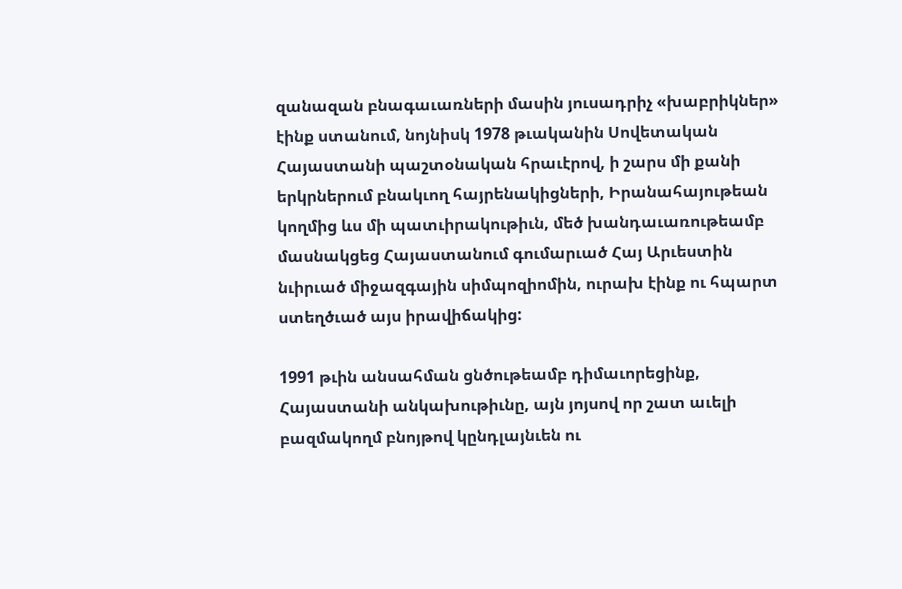զանազան բնագաւառների մասին յուսադրիչ «խաբրիկներ» էինք ստանում, նոյնիսկ 1978 թւականին Սովետական Հայաստանի պաշտօնական հրաւէրով, ի շարս մի քանի երկրներում բնակւող հայրենակիցների, Իրանահայութեան կողմից ևս մի պատւիրակութիւն, մեծ խանդաւառութեամբ մասնակցեց Հայաստանում գումարւած Հայ Արւեստին նւիրւած միջազգային սիմպոզիոմին, ուրախ էինք ու հպարտ ստեղծւած այս իրավիճակից:

1991 թւին անսահման ցնծութեամբ դիմաւորեցինք, Հայաստանի անկախութիւնը, այն յոյսով որ շատ աւելի բազմակողմ բնոյթով կընդլայնւեն ու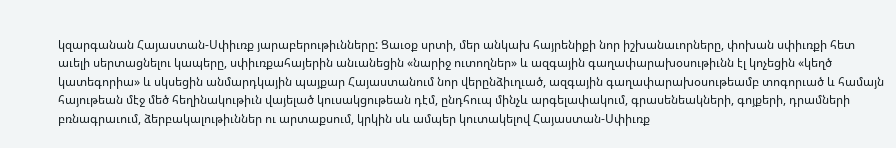կզարգանան Հայաստան-Սփիւռք յարաբերութիւնները: Ցաւօք սրտի, մեր անկախ հայրենիքի նոր իշխանաւորները, փոխան սփիւռքի հետ աւելի սերտացնելու կապերը, սփիւռքահայերին անւանեցին «նարիջ ուտողներ» և ազգային գաղափարախօսութիւնն էլ կոչեցին «կեղծ կատեգորիա» և սկսեցին անմարդկային պայքար Հայաստանում նոր վերընձիւղւած, ազգային գաղափարախօսութեամբ տոգորւած և համայն հայութեան մէջ մեծ հեղինակութիւն վայելած կուսակցութեան դէմ, ընդհուպ մինչև արգելափակում, գրասենեակների, գոյքերի, դրամների բռնագրաւում, ձերբակալութիւններ ու արտաքսում, կրկին սև ամպեր կուտակելով Հայաստան-Սփիւռք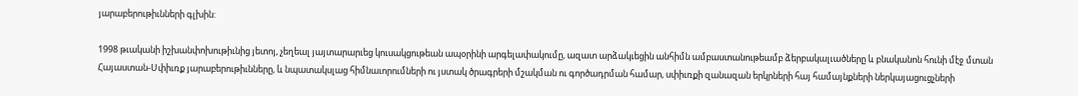յարաբերութիւնների գլխին:

1998 թւականի իշխանփոխութիւնից յետոյ, չեղեալ յայտարարւեց կուսակցութեան ապօրինի արգելափակումը, ազատ արձակւեցին անհիմն ամբաստանութեամբ ձերբակալւածները և բնականոն հունի մէջ մտան Հայաստան-Սփիւռք յարաբերութիւնները, և նպատակսլաց հիմնաւորումների ու յստակ ծրագրերի մշակման ու գործադրման համար, սփիւռքի զանազան երկրների հայ համայնքների ներկայացուցչների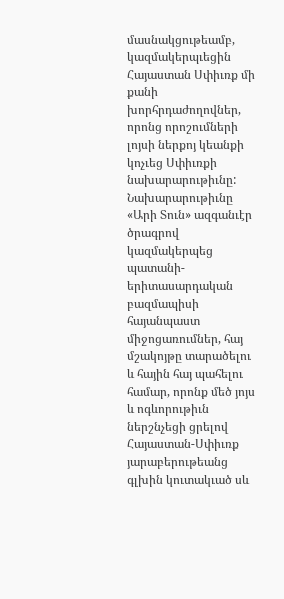մասնակցութեամբ, կազմակերպւեցին Հայաստան Սփիւռք մի քանի խորհրդաժողովներ, որոնց որոշումների լոյսի ներքոյ կեանքի կոչւեց Սփիւռքի նախարարութիւնը: Նախարարութիւնը «Արի Տուն» ազգանւէր ծրագրով կազմակերպեց պատանի-երիտասարդական բազմապիսի հայանպաստ միջոցառումներ, հայ մշակոյթը տարածելու և հային հայ պահելու համար, որոնք մեծ յոյս և ոգևորութիւն ներշնչեցի ցրելով Հայաստան-Սփիւռք յարաբերութեանց գլխին կուտակւած սև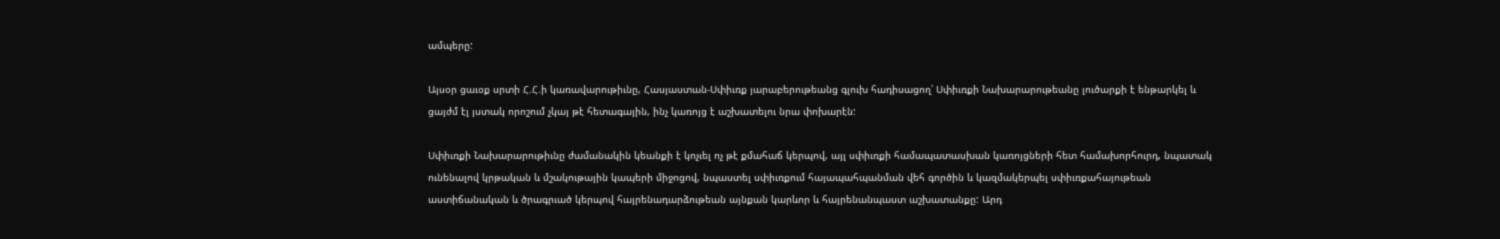ամպերը:

Այսօր ցաւօք սրտի Հ.Հ.ի կառավարութիւնը, Հասյաստան-Սփիւռք յարաբերութեանց գլուխ հադիսացող՝ Սփիւռքի Նախարարութեանը լուծարքի է ենթարկել և ցայժմ էլ յստակ որոշում չկայ թէ հետագային, ինչ կառոյց է աշխատելու նրա փոխարէն:

Սփիւռքի Նախարարութիւնը ժամանակին կեանքի է կոչւել ոչ թէ քմահաճ կերպով, այլ սփիւռքի համապատասխան կառոյցների հետ համախորհուրդ, նպատակ ունենալով կրթական և մշակութային կապերի միջոցով, նպաստել սփիւռքում հայապահպանման վեհ գործին և կազմակերպել սփիւռքահայութեան աստիճանական և ծրագրւած կերպով հայրենադարձութեան այնքան կարևոր և հայրենանպաստ աշխատանքը: Արդ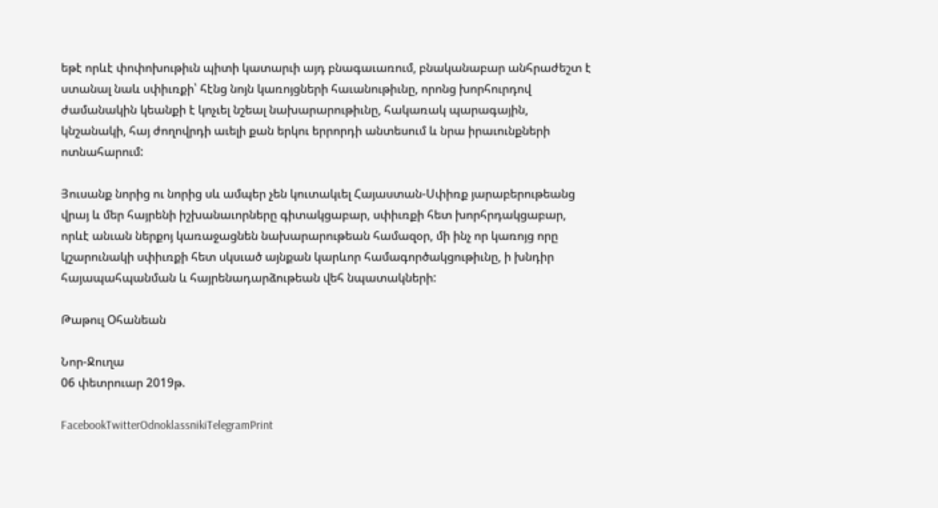եթէ որևէ փոփոխութիւն պիտի կատարւի այդ բնագաւառում, բնականաբար անհրաժեշտ է ստանալ նաև սփիւռքի՝ հէնց նոյն կառոյցների հաւանութիւնը, որոնց խորհուրդով ժամանակին կեանքի է կոչւել նշեալ նախարարութիւնը, հակառակ պարագային, կնշանակի, հայ ժողովրդի աւելի քան երկու երրորդի անտեսում և նրա իրաւունքների ոտնահարում:

Յուսանք նորից ու նորից սև ամպեր չեն կուտակւել Հայաստան-Սփիռք յարաբերութեանց վրայ և մեր հայրենի իշխանաւորները գիտակցաբար, սփիւռքի հետ խորհրդակցաբար, որևէ անւան ներքոյ կառաջացնեն նախարարութեան համազօր, մի ինչ որ կառոյց որը կշարունակի սփիւռքի հետ սկսւած այնքան կարևոր համագործակցութիւնը, ի խնդիր հայապահպանման և հայրենադարձութեան վեհ նպատակների:

Թաթուլ Օհանեան

Նոր-Ջուղա
06 փետրուար 2019թ.

FacebookTwitterOdnoklassnikiTelegramPrint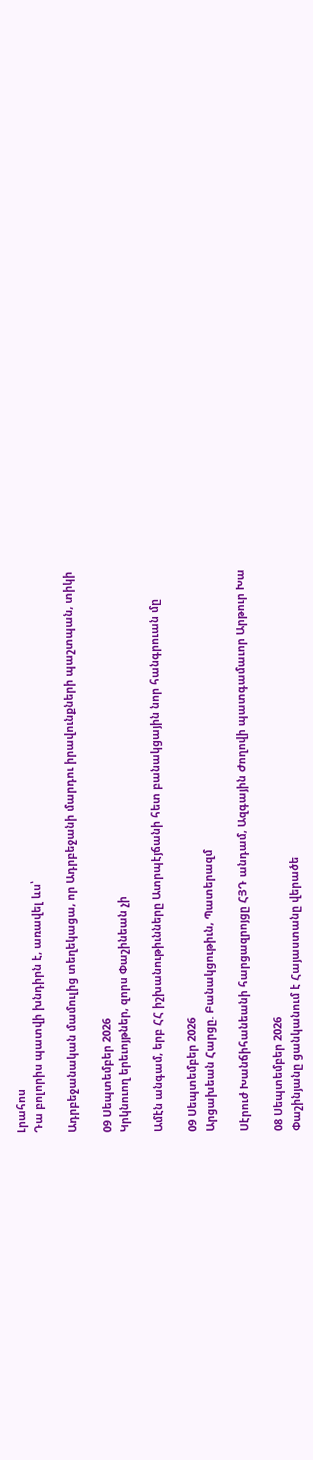Լրահոս
Դա բոլորիս պատվի խնդիրն է, առավել ևս՝

Ադրբեջանական մամուլից տեղեկացա, որ Ադրբեջանի մարդու իրավունքների պաշտպան, տիկի

09 Սեպտեմբեր 2026
Կրկնուող երեւոյթներ, զորս Փաշինեան չի

Ամէն անգամ, երբ ՀՀ իշխանութիւնները Ատրպէյճանի հետ բանակցային նոր հանգրուան մը

09 Սեպտեմբեր 2026
Արցախեան Հարցը. Բանակցութիւն, Պատերազմ

Սէրուժ Խանճիհանեանի հարցազրոյցը ՀՅԴ անդամ, Ազգային Ժողովի պատգամաւոր Արթուր Խա

08 Սեպտեմբեր 2026
Փաշինյանը ցանկանում է Հայաստանը վերածե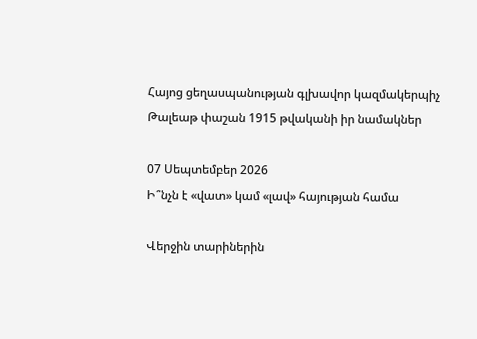Հայոց ցեղասպանության գլխավոր կազմակերպիչ Թալեաթ փաշան 1915 թվականի իր նամակներ

07 Սեպտեմբեր 2026
Ի՞նչն է «վատ» կամ «լավ» հայության համա

Վերջին տարիներին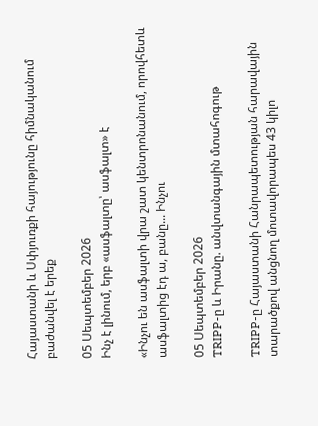Հայաստանի և Սփյուռքի հայությունը հիմնականում բաժանվել է երեք

05 Սեպտեմբեր 2026
Ինչ է լինում, երբ «ասֆալտը՝ ասֆալտ» է

«Ինչու են ասֆալտի վրա շատ կենտրոնանում, որովհետև ասֆալտից էդ ա, բանը... Ինչու

05 Սեպտեմբեր 2026
TRIPP-ը և Իրանը. անվտանգային մտահոգութ

TRIPP-ը Հայաստանի Հանրապետության հարավային տարածքով անցնող մոտավորապես 43 կիլո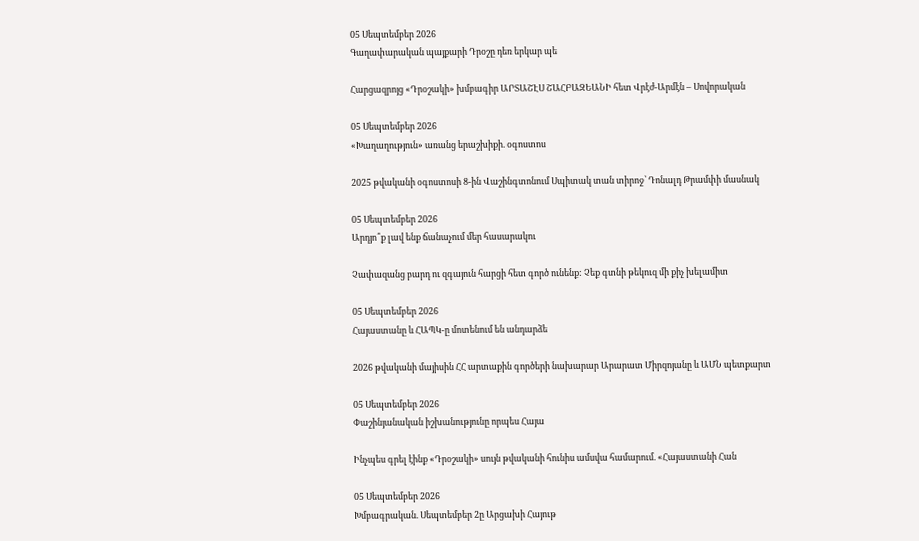05 Սեպտեմբեր 2026
Գաղափարական պայքարի Դրօշը դեռ երկար պե

Հարցազրոյց «Դրօշակի» խմբագիր ԱՐՏԱՇԷՍ ՇԱՀԲԱԶԵԱՆԻ հետ Վրէժ-Արմէն – Սովորական

05 Սեպտեմբեր 2026
«Խաղաղություն» առանց երաշխիքի. օգոստոս

2025 թվականի օգոստոսի 8-ին Վաշինգտոնում Սպիտակ տան տիրոջ՝ Դոնալդ Թրամփի մասնակ

05 Սեպտեմբեր 2026
Արդյո՞ք լավ ենք ճանաչում մեր հասարակու

Չափազանց բարդ ու զգայուն հարցի հետ գործ ունենք: Չեք գտնի թեկուզ մի քիչ խելամիտ

05 Սեպտեմբեր 2026
Հայաստանը և ՀԱՊԿ-ը մոտենում են անդարձե

2026 թվականի մայիսին ՀՀ արտաքին գործերի նախարար Արարատ Միրզոյանը և ԱՄՆ պետքարտ

05 Սեպտեմբեր 2026
Փաշինյանական իշխանությունը որպես Հայա

Ինչպես գրել էինք «Դրօշակի» սույն թվականի հունիս ամսվա համարում. «Հայաստանի Հան

05 Սեպտեմբեր 2026
Խմբագրական. Սեպտեմբեր 2ը Արցախի Հայութ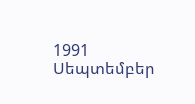1991 Սեպտեմբեր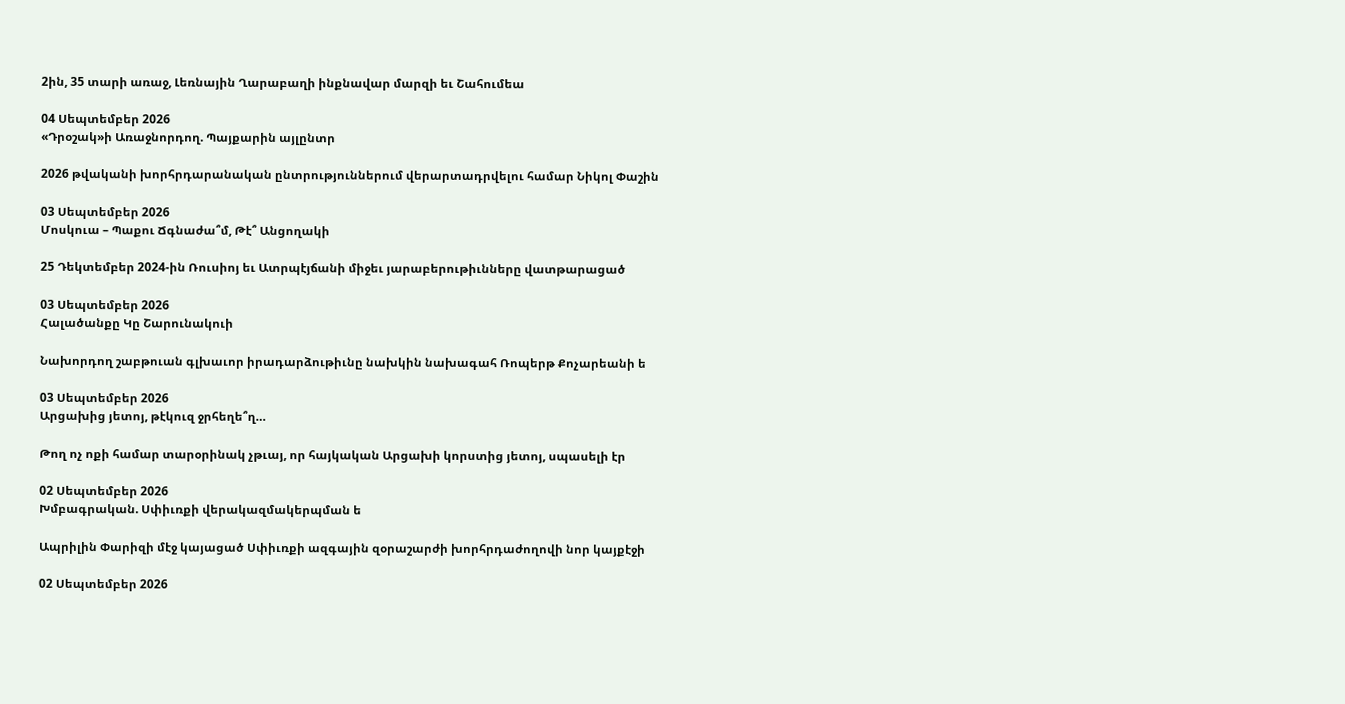2ին, 35 տարի առաջ, Լեռնային Ղարաբաղի ինքնավար մարզի եւ Շահումեա

04 Սեպտեմբեր 2026
«Դրօշակ»ի Առաջնորդող. Պայքարին այլընտր

2026 թվականի խորհրդարանական ընտրություններում վերարտադրվելու համար Նիկոլ Փաշին

03 Սեպտեմբեր 2026
Մոսկուա – Պաքու Ճգնաժա՞մ, Թէ՞ Անցողակի

25 Դեկտեմբեր 2024-ին Ռուսիոյ եւ Ատրպէյճանի միջեւ յարաբերութիւնները վատթարացած

03 Սեպտեմբեր 2026
Հալածանքը Կը Շարունակուի

Նախորդող շաբթուան գլխաւոր իրադարձութիւնը նախկին նախագահ Ռոպերթ Քոչարեանի ե

03 Սեպտեմբեր 2026
Արցախից յետոյ, թէկուզ ջրհեղե՞ղ…

Թող ոչ ոքի համար տարօրինակ չթւայ, որ հայկական Արցախի կորստից յետոյ, սպասելի էր

02 Սեպտեմբեր 2026
Խմբագրական. Սփիւռքի վերակազմակերպման ե

Ապրիլին Փարիզի մէջ կայացած Սփիւռքի ազգային զօրաշարժի խորհրդաժողովի նոր կայքէջի

02 Սեպտեմբեր 2026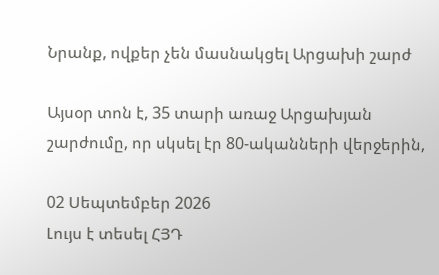Նրանք, ովքեր չեն մասնակցել Արցախի շարժ

Այսօր տոն է, 35 տարի առաջ Արցախյան շարժումը, որ սկսել էր 80-ականների վերջերին,

02 Սեպտեմբեր 2026
Լույս է տեսել ՀՅԴ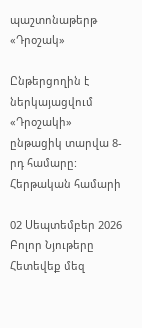պաշտոնաթերթ «Դրօշակ»

Ընթերցողին է ներկայացվում «Դրօշակի» ընթացիկ տարվա 8-րդ համարը: Հերթական համարի

02 Սեպտեմբեր 2026
Բոլոր Նյութերը
Հետեվեք մեզ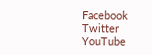Facebook
Twitter
YouTube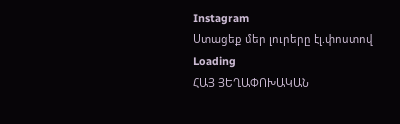Instagram
Ստացեք մեր լուրերը էլ.փոստով
Loading
ՀԱՅ ՅԵՂԱՓՈԽԱԿԱՆ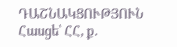ԴԱՇՆԱԿՑՈՒԹՅՈՒՆ Հասցե՝ ՀՀ, ք.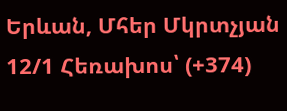Երևան, Մհեր Մկրտչյան 12/1 Հեռախոս՝ (+374)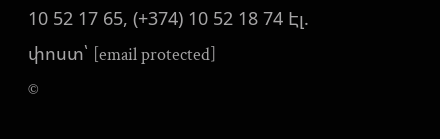10 52 17 65, (+374) 10 52 18 74 Էլ. փոստ՝ [email protected]
©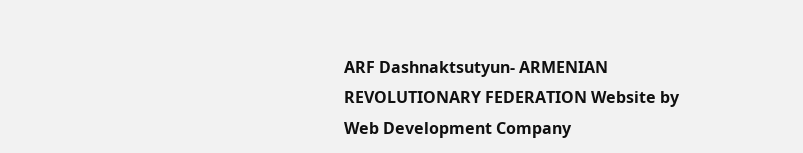ARF Dashnaktsutyun- ARMENIAN REVOLUTIONARY FEDERATION Website by Web Development Company